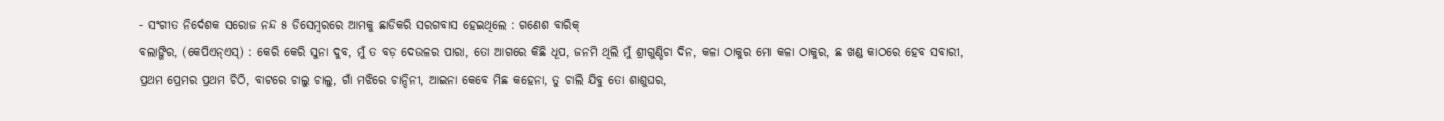- ସଂଗୀତ ନିର୍ଦେଶକ ସରୋଜ ନନ୍ଦ ୫ ଡିସେମ୍ବରରେ ଆମକୁ ଛାଡିକରି ସରଗବାସ ହେଇଥିଲେ : ଗଣେଶ ବାରିକ୍
ବଲାଙ୍ଗିର, (କେପିଏନ୍ଏସ୍) : କେରି କେରି ସୁନା ଦୁବ, ମୁଁ ତ ବଡ଼ ଦେଉଳର ପାରା, ତୋ ଆଗରେ କିଛି ଧୂପ, ଜନମି ଥିଲି ମୁଁ ଶ୍ରୀଗୁଣ୍ଡିଚା ଦିନ, କଳା ଠାକୁର ମୋ କଳା ଠାକୁର, ଛ ଖଣ୍ଡ କାଠରେ ହେବ ସବାରୀ, ପ୍ରଥମ ପ୍ରେମର ପ୍ରଥମ ଚିଠି, ବାଟରେ ଚାଲୁ ଚାଲୁ, ଗାଁ ମଝିରେ ଚାନ୍ଦିନୀ, ଆଇନା କେବେ ମିଛ କହେନା, ତୁ ଚାଲି ଯିବୁ ତୋ ଶାଶୁଘର,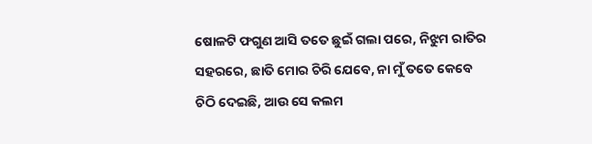ଷୋଳଟି ଫଗୁଣ ଆସି ତତେ ଛୁଇଁ ଗଲା ପରେ, ନିଝୁମ ରାତିର ସହରରେ, ଛାତି ମୋର ଚିରି ଯେବେ, ନା ମୁଁ ତତେ କେବେ ଚିଠି ଦେଇଛି, ଆଉ ସେ କଲମ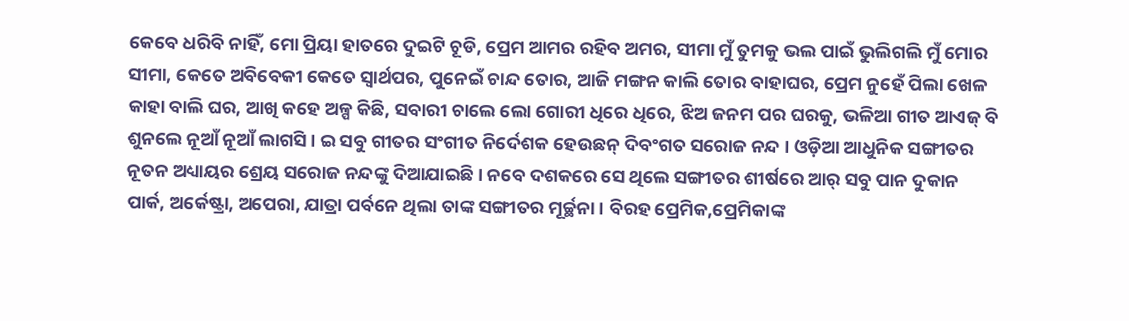କେବେ ଧରିବି ନାହିଁ, ମୋ ପ୍ରିୟା ହାତରେ ଦୁଇଟି ଚୂଡି, ପ୍ରେମ ଆମର ରହିବ ଅମର, ସୀମା ମୁଁ ତୁମକୁ ଭଲ ପାଇଁ ଭୁଲିଗଲି ମୁଁ ମୋର ସୀମା, କେତେ ଅବିବେକୀ କେତେ ସ୍ୱାର୍ଥପର, ପୁନେଇଁ ଚାନ୍ଦ ତୋର, ଆଜି ମଙ୍ଗନ କାଲି ତୋର ବାହାଘର, ପ୍ରେମ ନୁହେଁ ପିଲା ଖେଳ କାହା ବାଲି ଘର, ଆଖି କହେ ଅଳ୍ପ କିଛି, ସବାରୀ ଚାଲେ ଲୋ ଗୋରୀ ଧିରେ ଧିରେ, ଝିଅ ଜନମ ପର ଘରକୁ, ଭଳିଆ ଗୀତ ଆଏଜ୍ ବି ଶୁନଲେ ନୂଆଁ ନୂଆଁ ଲାଗସି । ଇ ସବୁ ଗୀତର ସଂଗୀତ ନିର୍ଦେଶକ ହେଉଛନ୍ ଦିବଂଗତ ସରୋଜ ନନ୍ଦ । ଓଡ଼ିଆ ଆଧୁନିକ ସଙ୍ଗୀତର ନୂତନ ଅଧ୍ୟାୟର ଶ୍ରେୟ ସରୋଜ ନନ୍ଦଙ୍କୁ ଦିଆଯାଇଛି । ନବେ ଦଶକରେ ସେ ଥିଲେ ସଙ୍ଗୀତର ଶୀର୍ଷରେ ଆର୍ ସବୁ ପାନ ଦୁକାନ ପାର୍କ, ଅର୍କେଷ୍ଟ୍ରା, ଅପେରା, ଯାତ୍ରା ପର୍ବନେ ଥିଲା ତାଙ୍କ ସଙ୍ଗୀତର ମୂର୍ଚ୍ଛନା । ବିରହ ପ୍ରେମିକ,ପ୍ରେମିକାଙ୍କ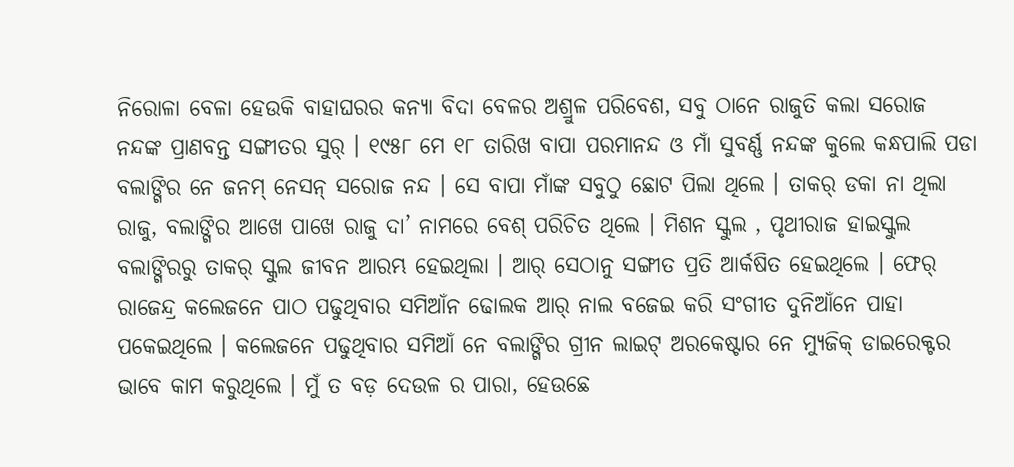ନିରୋଳା ବେଳା ହେଉକି ବାହାଘରର କନ୍ୟା ବିଦା ବେଳର ଅଶ୍ରୁଳ ପରିବେଶ, ସବୁ ଠାନେ ରାଜୁତି କଲା ସରୋଜ ନନ୍ଦଙ୍କ ପ୍ରାଣବନ୍ତ ସଙ୍ଗୀତର ସୁର୍ । ୧୯୫୮ ମେ ୧୮ ତାରିଖ ବାପା ପରମାନନ୍ଦ ଓ ମାଁ ସୁବର୍ଣ୍ଣ ନନ୍ଦଙ୍କ କୁଲେ କନ୍ଧପାଲି ପଡା ବଲାଙ୍ଗିର ନେ ଜନମ୍ ନେସନ୍ ସରୋଜ ନନ୍ଦ । ସେ ବାପା ମାଁଙ୍କ ସବୁଠୁ ଛୋଟ ପିଲା ଥିଲେ । ତାକର୍ ଡକା ନା ଥିଲା ରାଜୁ, ବଲାଙ୍ଗିର ଆଖେ ପାଖେ ରାଜୁ ଦା’ ନାମରେ ବେଶ୍ ପରିଚିତ ଥିଲେ । ମିଶନ ସ୍କୁଲ , ପୃଥୀରାଜ ହାଇସ୍କୁଲ ବଲାଙ୍ଗିରରୁ ତାକର୍ ସ୍କୁଲ ଜୀବନ ଆରମ୍ଭ ହେଇଥିଲା । ଆର୍ ସେଠାନୁ ସଙ୍ଗୀତ ପ୍ରତି ଆର୍କଷିତ ହେଇଥିଲେ । ଫେର୍ ରାଜେନ୍ଦ୍ର କଲେଜନେ ପାଠ ପଢୁଥିବାର ସମିଆଁନ ଢୋଲକ ଆର୍ ନାଲ ବଜେଇ କରି ସଂଗୀତ ଦୁନିଆଁନେ ପାହା ପକେଇଥିଲେ । କଲେଜନେ ପଢୁଥିବାର ସମିଆଁ ନେ ବଲାଙ୍ଗିର ଗ୍ରୀନ ଲାଇଟ୍ ଅରକେଷ୍ଟାର ନେ ମ୍ୟୁଜିକ୍ ଡାଇରେକ୍ଟର ଭାବେ କାମ କରୁଥିଲେ । ମୁଁ ତ ବଡ଼ ଦେଉଳ ର ପାରା, ହେଉଛେ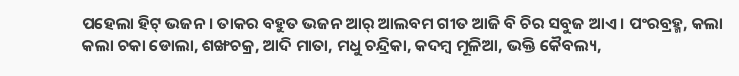ପହେଲା ହିଟ୍ ଭଜନ । ତାକର ବହୁତ ଭଜନ ଆର୍ ଆଲବମ ଗୀତ ଆଜି ବି ଚିର ସବୁଜ ଆଏ । ପଂରବ୍ରହ୍ମ, କଲା କଲା ଚକା ଡୋଲା, ଶଙ୍ଖଚକ୍ର, ଆଦି ମାତା, ମଧୁ ଚନ୍ଦ୍ରିକା, କଦମ୍ବ ମୂଳିଆ, ଭକ୍ତି କୈବଲ୍ୟ,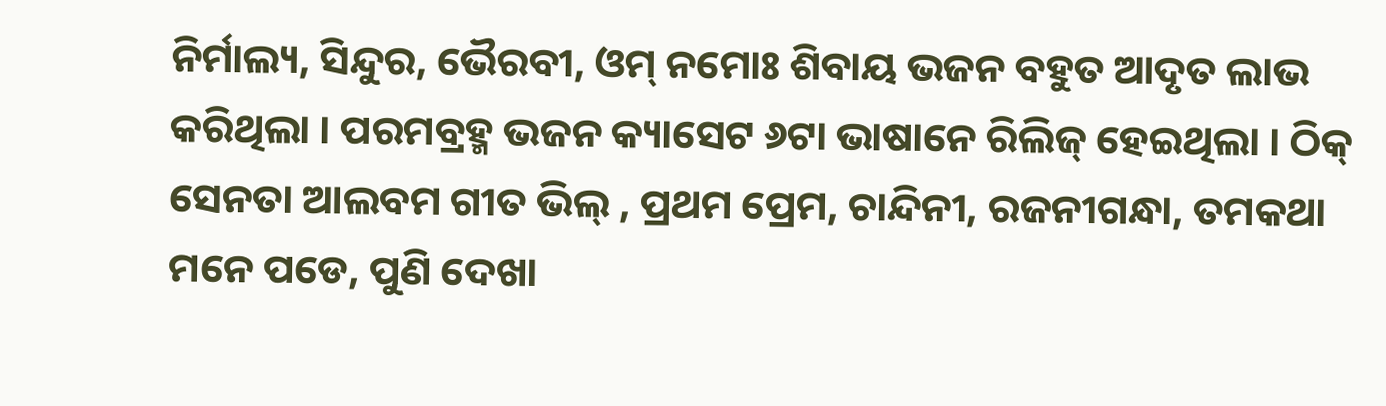ନିର୍ମାଲ୍ୟ, ସିନ୍ଦୁର, ଭୈରବୀ, ଓମ୍ ନମୋଃ ଶିବାୟ ଭଜନ ବହୁତ ଆଦୃତ ଲାଭ କରିଥିଲା । ପରମବ୍ରହ୍ମ ଭଜନ କ୍ୟାସେଟ ୬ଟା ଭାଷାନେ ରିଲିଜ୍ ହେଇଥିଲା । ଠିକ୍ ସେନତା ଆଲବମ ଗୀତ ଭିଲ୍ , ପ୍ରଥମ ପ୍ରେମ, ଚାନ୍ଦିନୀ, ରଜନୀଗନ୍ଧା, ତମକଥା ମନେ ପଡେ, ପୁଣି ଦେଖା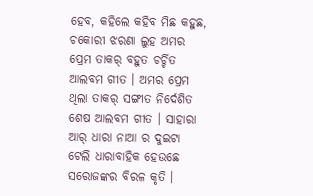ହେବ, କହିଲେ କହିବ ମିଛ କହୁଛ, ଚକୋରୀ ଝରଣା ଲୁହ ଅମର ପ୍ରେମ ତାକର୍ ବହୁତ ଚର୍ଚ୍ଚିତ ଆଲବମ ଗୀତ । ଅମର ପ୍ରେମ ଥିଲା ତାକର୍ ସଙ୍ଗୀତ ନିର୍ଦେଶିତ ଶେଷ ଆଲବମ ଗୀତ । ସାହାରା ଆର୍ ଧାରା ନାଆ ର ଦୁଇଟା ଟେଲି ଧାରାବାହିକ ହେଉଛେ ସରୋଜଙ୍କର ବିରଳ କୃତି ।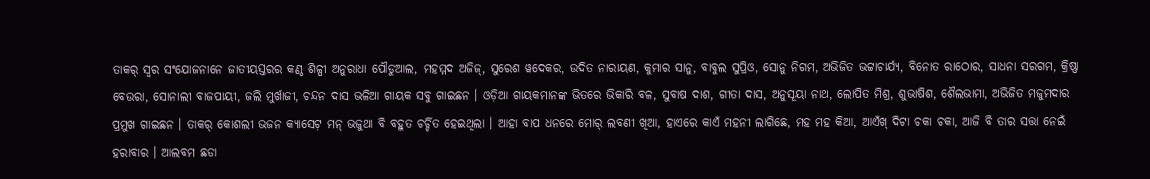ତାକର୍ ସ୍ୱର ସଂଯୋଜନାନେ ଜାତୀୟସ୍ତରର କଣ୍ଠ ଶିଳ୍ପୀ ଅନୁରାଧା ପୌଡୁଆଲ, ମହମ୍ମଦ ଅଜିଜ୍, ସୁରେଶ ୱଦେକର, ଉଦିତ ନାରାୟଣ, କୁମାର ସାନୁ, ବାବୁଲ ସୁପ୍ରିଓ, ସୋନୁ ନିଗମ, ଅଭିଜିତ ଭଟ୍ଟାଚାର୍ଯ୍ୟ, ବିନୋତ ରାଠୋର, ସାଧନା ସରଗମ, କ୍ରିଷ୍ଣା ବେଉରା, ସୋନାଲୀ ବାଜପାୟୀ, ଜଲି ମୁର୍ଖାଜୀ, ଚନ୍ଦନ ଦାସ ଭଳିଆ ଗାୟକ ସବୁ ଗାଇଛନ । ଓଡ଼ିଆ ଗାୟକମାନଙ୍କ ଭିତରେ ଭିକାରି ବଳ, ସୁବାଷ ଦାଶ, ଗୀତା ଦାସ, ଅନୁସୂୟା ନାଥ, ଲୋପିତ ମିଶ୍ର, ଶୁଭାଷିଶ, ଶୈଲଭାମା, ଅଭିଜିତ ମଜୁମଦାର ପ୍ରମୁଖ ଗାଇଛନ । ତାକର୍ କୋଶଲୀ ଭଜନ କ୍ୟାସେଟ଼ ମନ୍ ଭଜୁଥା ବି ବହୁତ ଚର୍ଚ୍ଚିତ ହେଇଥିଲା । ଆହା ବାପ ଧନରେ ମୋର୍ ଲବଣୀ ଖିଆ, ହାଏରେ କାଏଁ ମହନୀ ଲାଗିଛେ, ମହ ମହ କିଆ, ଆଏଁଖ୍ ଦିଟା ଚକା ଚକା, ଆଜି ବି ତାର ସତ୍ତା ନେଇଁ ହରାବାର । ଆଲବମ ଛଡା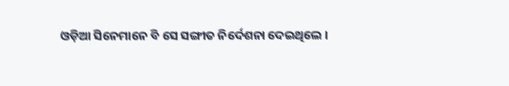ଓଡ଼ିଆ ସିନେମାନେ ବି ସେ ସଙ୍ଗୀତ ନିର୍ଦେଶନା ଦେଇଥିଲେ ।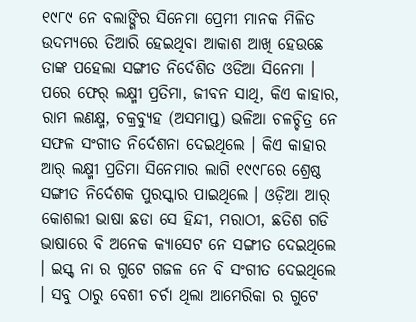୧୯୮୯ ନେ ବଲାଙ୍ଗିର ସିନେମା ପ୍ରେମୀ ମାନକ ମିଳିତ ଉଦମ୍ୟରେ ତିଆରି ହେଇଥିବା ଆକାଶ ଆଖି ହେଉଛେ ତାଙ୍କ ପହେଲା ସଙ୍ଗୀତ ନିର୍ଦେଶିତ ଓଡିଆ ସିନେମା । ପରେ ଫେର୍ ଲକ୍ଷ୍ମୀ ପ୍ରତିମା, ଜୀବନ ସାଥି, କିଏ କାହାର, ରାମ ଲଣକ୍ଷ୍ମ, ଚକ୍ରବ୍ୟୁହ (ଅସମାପ୍ତ) ଭଳିଆ ଚଳଚ୍ଚିତ୍ର ନେ ସଫଳ ସଂଗୀତ ନିର୍ଦେଶନା ଦେଇଥିଲେ । କିଏ କାହାର ଆର୍ ଲକ୍ଷ୍ମୀ ପ୍ରତିମା ସିନେମାର ଲାଗି ୧୯୯୮ରେ ଶ୍ରେଷ୍ଠ ସଙ୍ଗୀତ ନିର୍ଦେଶକ ପୁରସ୍କାର ପାଇଥିଲେ । ଓଡ଼ିଆ ଆର୍ କୋଶଲୀ ଭାଷା ଛଡା ସେ ହିନ୍ଦୀ, ମରାଠୀ, ଛତିଶ ଗଡି ଭାଷାରେ ବି ଅନେକ କ୍ୟାସେଟ ନେ ସଙ୍ଗୀତ ଦେଇଥିଲେ । ଇସ୍କ୍ ନା ର ଗୁଟେ ଗଜଳ ନେ ବି ସଂଗୀତ ଦେଇଥିଲେ । ସବୁ ଠାରୁ ବେଶୀ ଚର୍ଚା ଥିଲା ଆମେରିକା ର ଗୁଟେ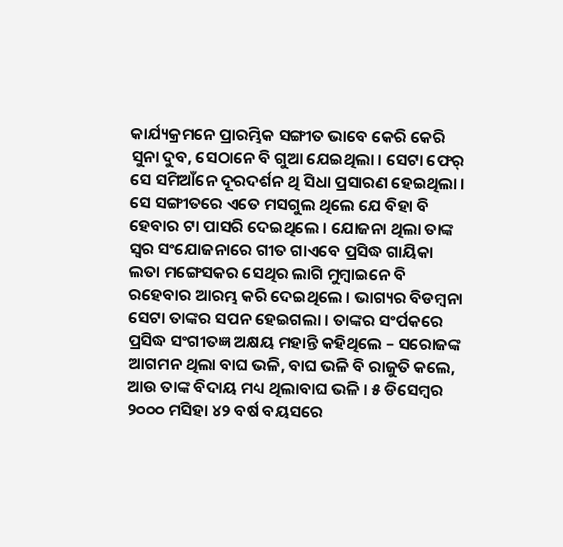କାର୍ଯ୍ୟକ୍ରମନେ ପ୍ରାରମ୍ଭିକ ସଙ୍ଗୀତ ଭାବେ କେରି କେରି ସୁନା ଦୁବ, ସେଠାନେ ବି ଗୁଆ ଯେଇଥିଲା । ସେଟା ଫେର୍ ସେ ସମିଆଁନେ ଦୂରଦର୍ଶନ ଥି ସିଧା ପ୍ରସାରଣ ହେଇଥିଲା । ସେ ସଙ୍ଗୀତରେ ଏତେ ମସଗୁଲ ଥିଲେ ଯେ ବିହା ବି ହେବାର ଟା ପାସରି ଦେଇଥିଲେ । ଯୋଜନା ଥିଲା ତାଙ୍କ ସ୍ୱର ସଂଯୋଜନାରେ ଗୀତ ଗାଏବେ ପ୍ରସିଦ୍ଧ ଗାୟିକା ଲତା ମଙ୍ଗେସକର ସେଥିର ଲାଗି ମୁମ୍ବାଇନେ ବି ରହେବାର ଆରମ୍ଭ କରି ଦେଇଥିଲେ । ଭାଗ୍ୟର ବିଡମ୍ବନା ସେଟା ତାଙ୍କର ସପନ ହେଇଗଲା । ତାଙ୍କର ସଂର୍ପକରେ ପ୍ରସିଦ୍ଧ ସଂଗୀତଜ୍ଞ ଅକ୍ଷୟ ମହାନ୍ତି କହିଥିଲେ – ସରୋଜଙ୍କ ଆଗମନ ଥିଲା ବାଘ ଭଳି, ବାଘ ଭଳି ବି ରାଜୁତି କଲେ, ଆଉ ତାଙ୍କ ବିଦାୟ ମଧ୍ୟ ଥିଲାବାଘ ଭଳି । ୫ ଡିସେମ୍ବର ୨୦୦୦ ମସିହା ୪୨ ବର୍ଷ ବୟସରେ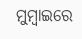ମୁମ୍ବାଇରେ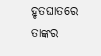ହୃତଘାତରେ ତାଙ୍କର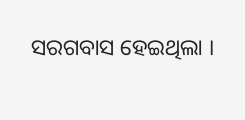ସରଗବାସ ହେଇଥିଲା ।